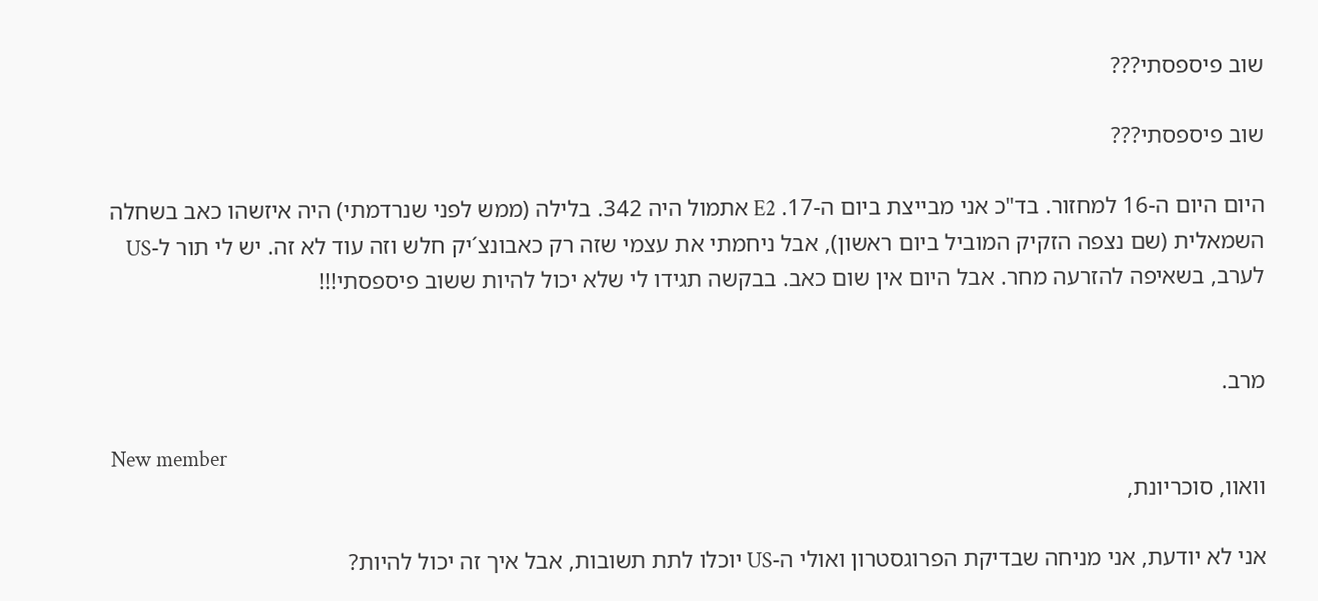שוב פיספסתי???

שוב פיספסתי???

היום היום ה-16 למחזור. בד"כ אני מבייצת ביום ה-17. E2 אתמול היה 342. בלילה (ממש לפני שנרדמתי) היה איזשהו כאב בשחלה השמאלית (שם נצפה הזקיק המוביל ביום ראשון), אבל ניחמתי את עצמי שזה רק כאבונצ´יק חלש וזה עוד לא זה. יש לי תור ל-US לערב, בשאיפה להזרעה מחר. אבל היום אין שום כאב. בבקשה תגידו לי שלא יכול להיות ששוב פיספסתי!!!


מרב.

New member
וואוו, סוכריונת,

אני לא יודעת, אני מניחה שבדיקת הפרוגסטרון ואולי ה-US יוכלו לתת תשובות, אבל איך זה יכול להיות?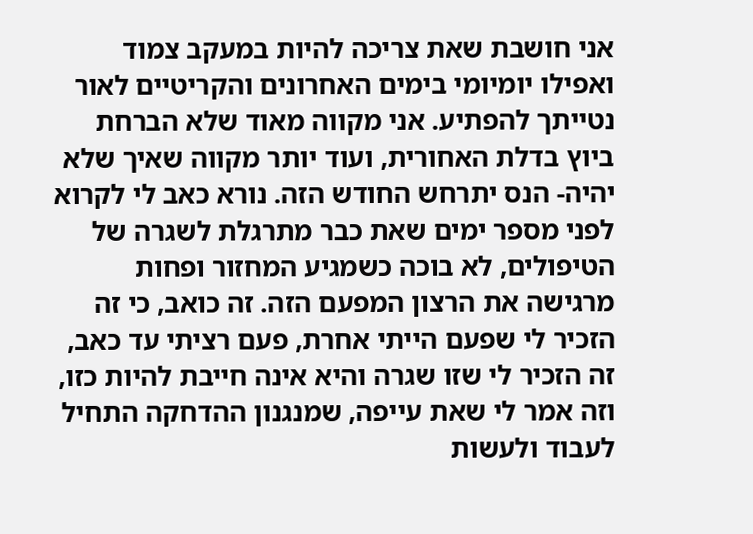אני חושבת שאת צריכה להיות במעקב צמוד ואפילו יומיומי בימים האחרונים והקריטיים לאור נטייתך להפתיע. אני מקווה מאוד שלא הברחת ביוץ בדלת האחורית, ועוד יותר מקווה שאיך שלא יהיה- הנס יתרחש החודש הזה. נורא כאב לי לקרוא לפני מספר ימים שאת כבר מתרגלת לשגרה של הטיפולים, לא בוכה כשמגיע המחזור ופחות מרגישה את הרצון המפעם הזה. זה כואב, כי זה הזכיר לי שפעם הייתי אחרת, פעם רציתי עד כאב, זה הזכיר לי שזו שגרה והיא אינה חייבת להיות כזו, וזה אמר לי שאת עייפה, שמנגנון ההדחקה התחיל לעבוד ולעשות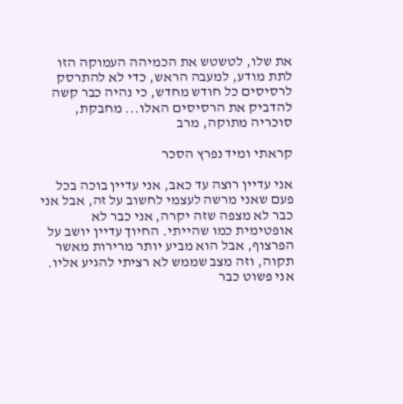את שלו, לטשטש את הכמיהה העמוקה הזו לתת מודע, למעבה הראש, כדי לא להתרסק לרסיסים כל חודש מחדש, כי נהיה כבר קשה להדביק את הרסיסים האלו... מחבקת, סוכריה מתוקה, מרב

קראתי ומיד נפרץ הסכר

אני עדיין רוצה עד כאב, אני עדיין בוכה בכל פעם שאני מרשה לעצמי לחשוב על זה, אבל אני כבר לא מצפה שזה יקרה, אני כבר לא אופטימית כמו שהייתי. החיוך עדיין יושב על הפרצוף, אבל הוא מביע יותר מרירות מאשר תקוה, וזה מצב שממש לא רציתי להגיע אליו. אני פשוט כבר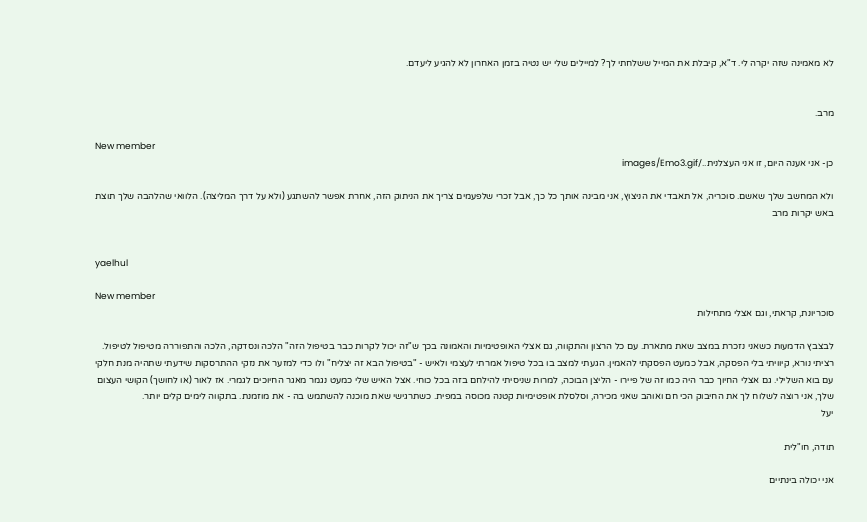לא מאמינה שזה יקרה לי. ד"א, קיבלת את המייל ששלחתי לך? למיילים שלי יש נטיה בזמן האחרון לא להגיע ליעדם.


מרב.

New member
כן- אני אענה היום, זו אני העצלנית../images/Emo3.gif

ולא המחשב שלך שאשם. סוכריה, אל תאבדי את הניצוץ, אני מבינה אותך כל כך, אבל זכרי שלפעמים צריך את הניתוק הזה, אחרת אפשר להשתגע (ולא על דרך המליצה). הלוואי שהלהבה שלך תוצת באש יקרות מרב


yaelhul

New member
סוכריונת, קראתי, וגם אצלי מתחילות

לבצבץ הדמעות כשאני נזכרת במצב שאת מתארת. עם כל הרצון והתקווה, גם אצלי האופטימיות והאמונה בכך ש"זה יכול לקרות כבר בטיפול הזה" הלכה ונסדקה, הלכה והתפוררה מטיפול לטיפול. רציתי נורא, קיוויתי בלי הפסקה, אבל כמעט הפסקתי להאמין. הגעתי למצב בו בכל טיפול אמרתי לעצמי ולאיש - "בטיפול הבא זה יצליח" ולו כדי למזער את נזקי ההתרסקות שידעתי שתהיה מנת חלקי עם בוא השלילי. גם אצלי החיוך כבר היה כמו זה של פיירו - הליצן הבוכה, למרות שניסיתי להילחם בזה בכל כוחי. אצל האיש שלי כמעט נגמר מאגר החיוכים לגמרי. אז לאור (או לחושך) הקושי העצום שלך, אני רוצה לשלוח לך את החיבוק הכי חם ואוהב שאני מכירה, וסלסלת אופטימיות קטנה מכוסה במפית. כשתרגישי שאת מוכנה להשתמש בה - את מוזמנת. בתקווה לימים קלים יותר.
יעל

תודה, חו"לית

אני יכולה בינתיים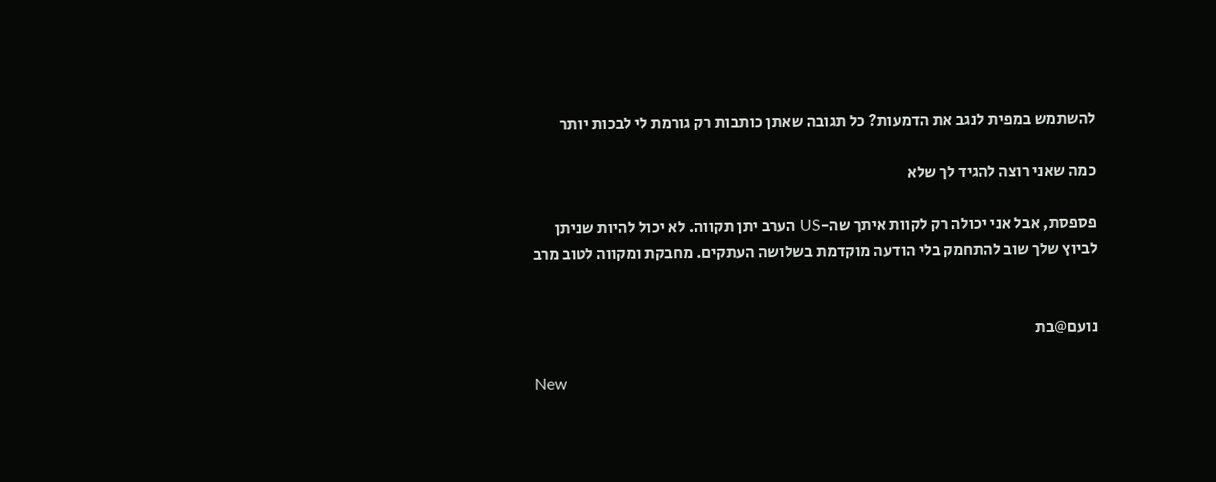להשתמש במפית לנגב את הדמעות? כל תגובה שאתן כותבות רק גורמת לי לבכות יותר

כמה שאני רוצה להגיד לך שלא

פספסת, אבל אני יכולה רק לקוות איתך שה-US הערב יתן תקווה. לא יכול להיות שניתן לביוץ שלך שוב להתחמק בלי הודעה מוקדמת בשלושה העתקים. מחבקת ומקווה לטוב מרב


נועם@בת

New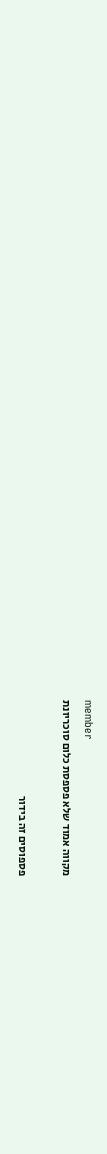member
מקווה אמוד שלא פספסת כלום סוכריונת

פספוסים זה בידור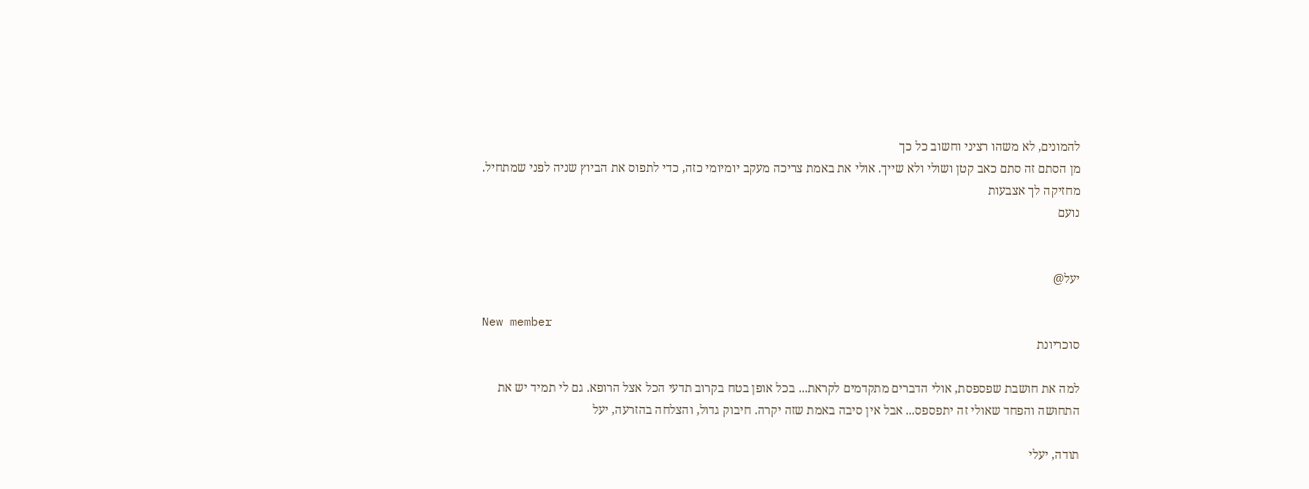להמונים, לא משהו רציני וחשוב כל כך
מן הסתם זה סתם כאב קטן ושולי ולא שייך. אולי את באמת צריכה מעקב יומיומי כזה, כדי לתפוס את הביוץ שניה לפני שמתחיל. מחזיקה לך אצבעות
נועם


יעל@

New member
סוכריונת

למה את חושבת שפספסת, אולי הדברים מתקדמים לקראת... בכל אופן בטח בקרוב תדעי הכל אצל הרופא. גם לי תמיד יש את התחושה והפחד שאולי זה יתפספס... אבל אין סיבה באמת שזה יקרה. חיבוק גדול, והצלחה בהזרעה, יעל

תודה, יעלי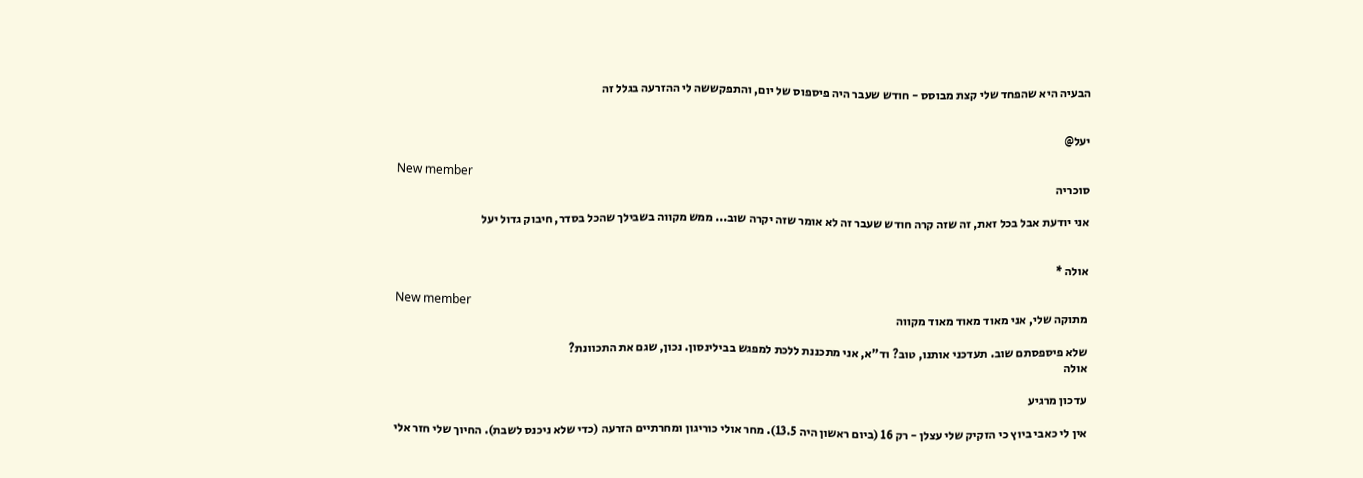הבעיה היא שהפחד שלי קצת מבוסס - חודש שעבר היה פיספוס של יום, והתפקששה לי ההזרעה בגלל זה


יעל@

New member
סוכריה

אני יודעת אבל בכל זאת, זה שזה קרה חודש שעבר זה לא אומר שזה יקרה שוב... ממש מקווה בשבילך שהכל בסדר, חיבוק גדול יעל


אולה *

New member
מתוקה שלי, אני מאוד מאוד מאוד מקווה

שלא פיספסתם שוב. תעדכני אותנו, טוב? וד"א, אני מתכננת ללכת למפגש בבילינסון. נכון, שגם את התכוונת?
אולה

עדכון מרגיע

אין לי כאבי ביוץ כי הזקיק שלי עצלן - רק 16 (ביום ראשון היה 13.5). מחר אולי כוריגון ומחרתיים הזרעה (כדי שלא ניכנס לשבת). החיוך שלי חזר אלי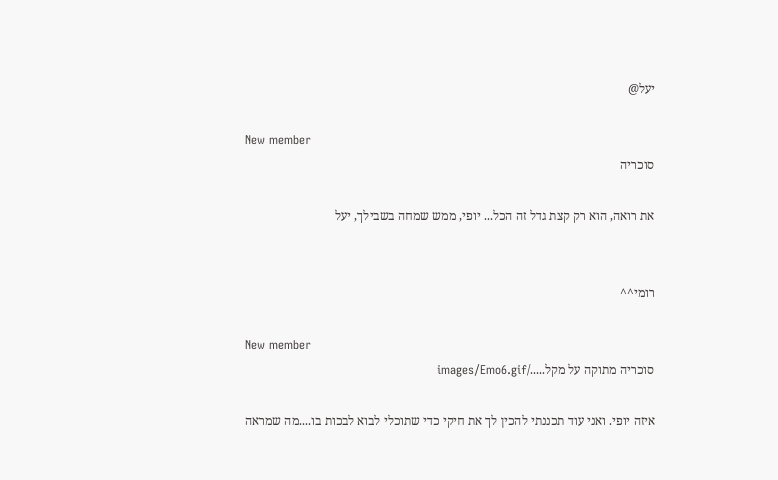יעל@

New member
סוכריה

את רואה, הוא רק קצת גדל זה הכל... יופי, ממש שמחה בשבילך, יעל


רומי^^

New member
סוכריה מתוקה על מקל...../images/Emo6.gif

איזה יופי. ואני עוד תכננתי להכין לך את חיקי כדי שתוכלי לבוא לבכות בו....מה שמראה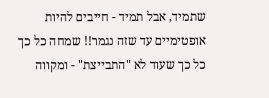שתמיד, אבל תמיד - חייבים להיות אופטימיים עד שזה נגמר!! שמחה כל כך כל כך שעוד לא "התבייצת" - ומקווה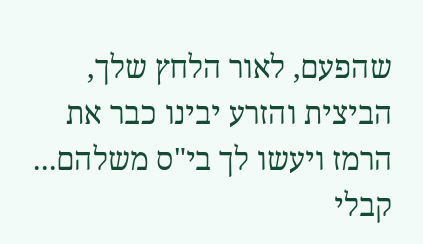שהפעם, לאור הלחץ שלך, הביצית והזרע יבינו כבר את הרמז ויעשו לך בי"ס משלהם... קבלי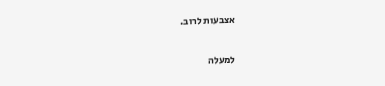אצבעות לרוב.

למעלה